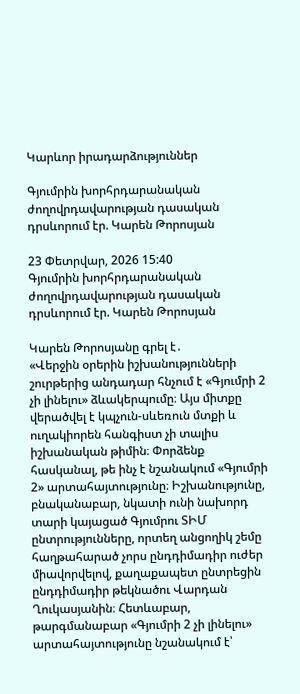Կարևոր իրադարձություններ

Գյումրին խորհրդարանական ժողովրդավարության դասական դրսևորում էր. Կարեն Թորոսյան

23 Փետրվար, 2026 15:40
Գյումրին խորհրդարանական ժողովրդավարության դասական դրսևորում էր. Կարեն Թորոսյան

Կարեն Թորոսյանը գրել է․
«Վերջին օրերին իշխանությունների շուրթերից անդադար հնչում է «Գյումրի 2 չի լինելու» ձևակերպումը։ Այս միտքը վերածվել է կպչուն-սևեռուն մտքի և ուղակիորեն հանգիստ չի տալիս իշխանական թիմին։ Փորձենք հասկանալ, թե ինչ է նշանակում «Գյումրի 2» արտահայտությունը։ Իշխանությունը, բնականաբար, նկատի ունի նախորդ տարի կայացած Գյումրու ՏԻՄ ընտրությունները, որտեղ անցողիկ շեմը հաղթահարած չորս ընդդիմադիր ուժեր միավորվելով, քաղաքապետ ընտրեցին ընդդիմադիր թեկնածու Վարդան Ղուկասյանին։ Հետևաբար, թարգմանաբար «Գյումրի 2 չի լինելու» արտահայտությունը նշանակում է՝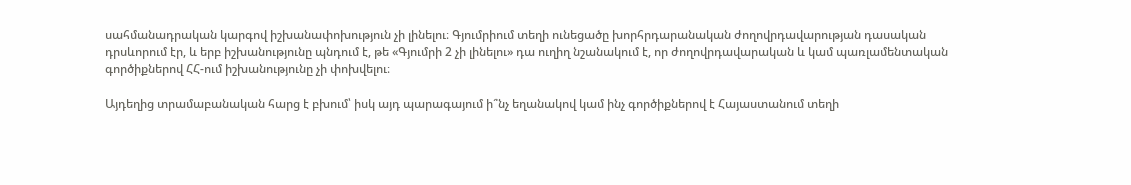սահմանադրական կարգով իշխանափոխություն չի լինելու։ Գյումրիում տեղի ունեցածը խորհրդարանական ժողովրդավարության դասական դրսևորում էր, և երբ իշխանությունը պնդում է, թե «Գյումրի 2 չի լինելու» դա ուղիղ նշանակում է, որ ժողովրդավարական և կամ պառլամենտական գործիքներով ՀՀ-ում իշխանությունը չի փոխվելու։

Այդեղից տրամաբանական հարց է բխում՝ իսկ այդ պարագայում ի՞նչ եղանակով կամ ինչ գործիքներով է Հայաստանում տեղի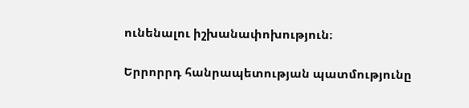ունենալու իշխանափոխություն։

Երրորրդ հանրապետության պատմությունը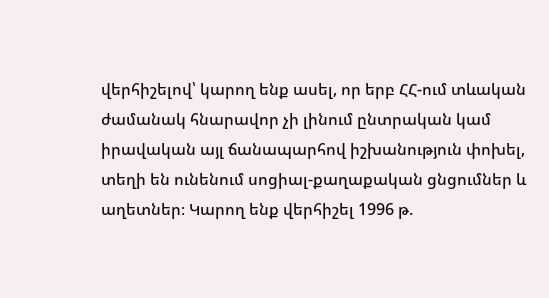վերհիշելով՝ կարող ենք ասել, որ երբ ՀՀ-ում տևական ժամանակ հնարավոր չի լինում ընտրական կամ իրավական այլ ճանապարհով իշխանություն փոխել, տեղի են ունենում սոցիալ-քաղաքական ցնցումներ և աղետներ։ Կարող ենք վերհիշել 1996 թ.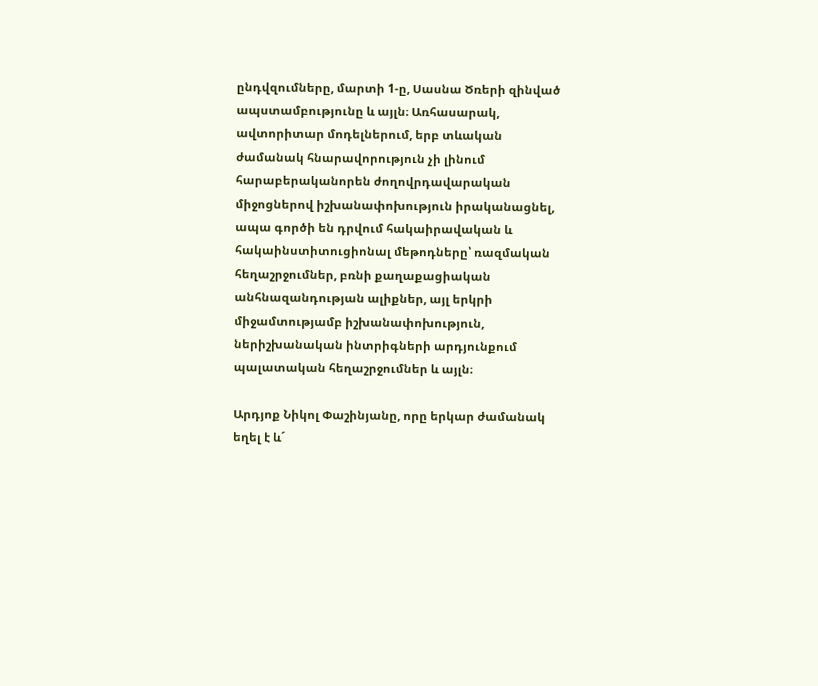ընդվզումները, մարտի 1-ը, Սասնա Ծռերի զինված ապստամբությունը և այլն։ Առհասարակ, ավտորիտար մոդելներում, երբ տևական ժամանակ հնարավորություն չի լինում հարաբերականորեն ժողովրդավարական միջոցներով իշխանափոխություն իրականացնել, ապա գործի են դրվում հակաիրավական և հակաինստիտուցիոնալ մեթոդները՝ ռազմական հեղաշրջումներ, բռնի քաղաքացիական անհնազանդության ալիքներ, այլ երկրի միջամտությամբ իշխանափոխություն, ներիշխանական ինտրիգների արդյունքում պալատական հեղաշրջումներ և այլն։

Արդյոք Նիկոլ Փաշինյանը, որը երկար ժամանակ եղել է և´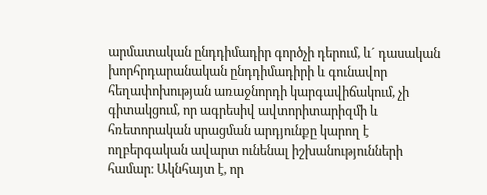արմատական ընդդիմադիր գործչի դերում, և´ դասական խորհրդարանական ընդդիմադիրի և գունավոր հեղափոխության առաջնորդի կարգավիճակում, չի գիտակցում, որ ագրեսիվ ավտորիտարիզմի և հռետորական սրացման արդյունքը կարող է ողբերգական ավարտ ունենալ իշխանությունների համար։ Ակնհայտ է, որ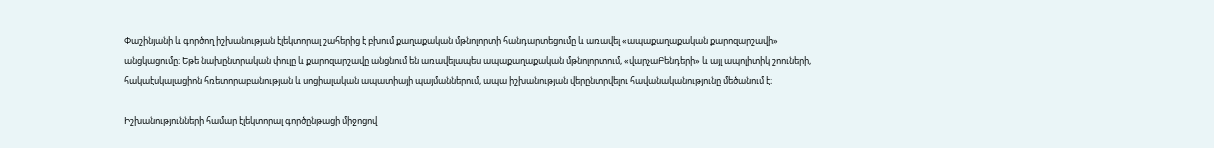Փաշինյանի և գործող իշխանության էլեկտորալ շահերից է բխում քաղաքական մթնոլորտի հանդարտեցումը և առավել «ապաքաղաքական քարոզարշավի» անցկացումը։ Եթե նախընտրական փուլը և քարոզարշավը անցնում են առավելապես ապաքաղաքական մթնոլորտում, «վարչաԲենդերի» և այլ ապոլիտիկ շոուների, հակաէսկալացիոն հռետորաբանության և սոցիալական ապատիայի պայմաններում, ապա իշխանության վերընտրվելու հավանականությունը մեծանում է։

Իշխանությունների համար էլեկտորալ գործընթացի միջոցով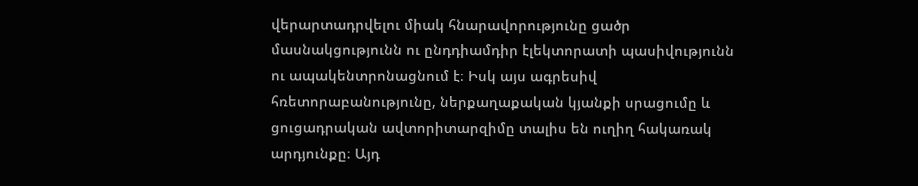վերարտադրվելու միակ հնարավորությունը ցածր մասնակցությունն ու ընդդիամդիր էլեկտորատի պասիվությունն ու ապակենտրոնացնում է։ Իսկ այս ագրեսիվ հռետորաբանությունը, ներքաղաքական կյանքի սրացումը և ցուցադրական ավտորիտարզիմը տալիս են ուղիղ հակառակ արդյունքը։ Այդ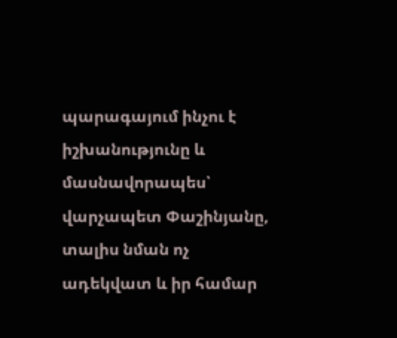պարագայում ինչու է իշխանությունը և մասնավորապես՝ վարչապետ Փաշինյանը, տալիս նման ոչ ադեկվատ և իր համար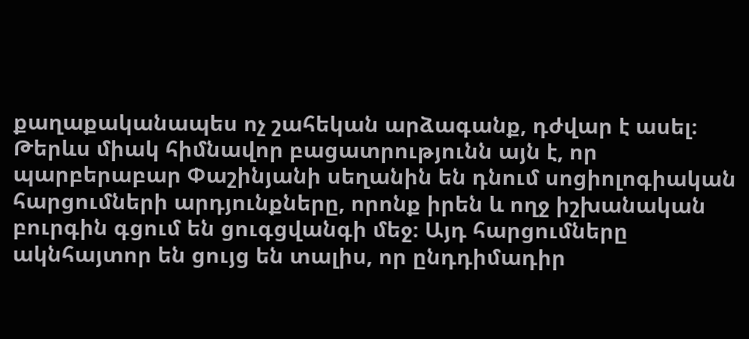քաղաքականապես ոչ շահեկան արձագանք, դժվար է ասել։ Թերևս միակ հիմնավոր բացատրությունն այն է, որ պարբերաբար Փաշինյանի սեղանին են դնում սոցիոլոգիական հարցումների արդյունքները, որոնք իրեն և ողջ իշխանական բուրգին գցում են ցուգցվանգի մեջ։ Այդ հարցումները ակնհայտոր են ցույց են տալիս, որ ընդդիմադիր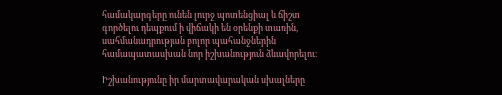համակարգերը ունեն լուրջ պոտենցիալ և ճիշտ գործելու դեպքում ի վիճակի են օրենքի տառին, սահմանադրության բոլոր պահանջներին համապատասխան նոր իշխանություն ձևավորելու։

Իշխանությունը իր մարտավարական սխալները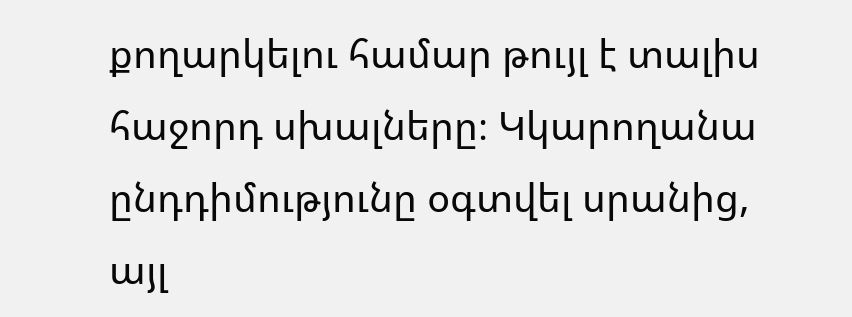քողարկելու համար թույլ է տալիս հաջորդ սխալները։ Կկարողանա ընդդիմությունը օգտվել սրանից, այլ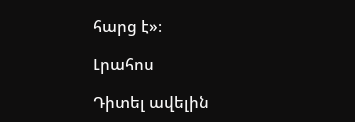հարց է»։

Լրահոս

Դիտել ավելին